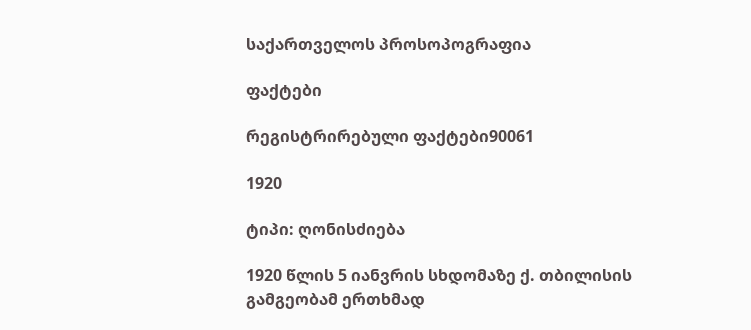საქართველოს პროსოპოგრაფია

ფაქტები

რეგისტრირებული ფაქტები90061

1920

ტიპი: ღონისძიება

1920 წლის 5 იანვრის სხდომაზე ქ. თბილისის გამგეობამ ერთხმად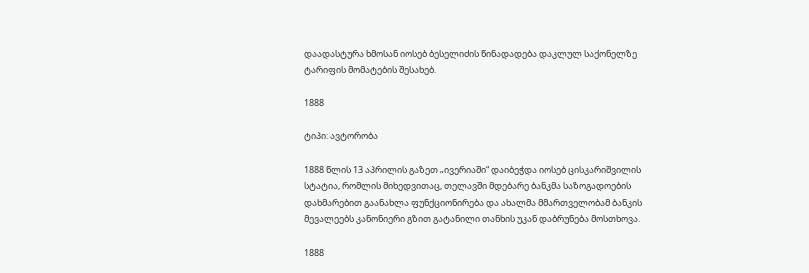დაადასტურა ხმოსან იოსებ ბესელიძის წინადადება დაკლულ საქონელზე ტარიფის მომატების შესახებ.

1888

ტიპი: ავტორობა

1888 წლის 13 აპრილის გაზეთ „ივერიაში“ დაიბეჭდა იოსებ ცისკარიშვილის სტატია, რომლის მიხედვითაც, თელავში მდებარე ბანკმა საზოგადოების დახმარებით გაანახლა ფუნქციონირება და ახალმა მმართველობამ ბანკის მევალეებს კანონიერი გზით გატანილი თანხის უკან დაბრუნება მოსთხოვა.

1888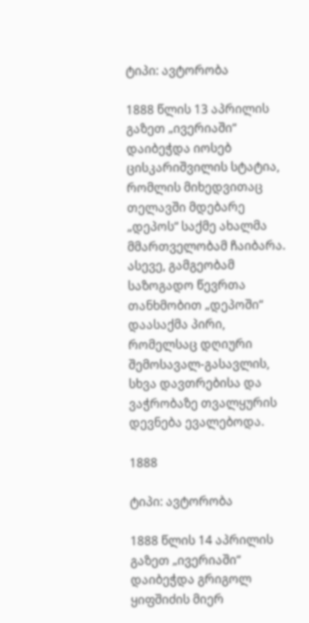ტიპი: ავტორობა

1888 წლის 13 აპრილის გაზეთ „ივერიაში“ დაიბეჭდა იოსებ ცისკარიშვილის სტატია, რომლის მიხედვითაც თელავში მდებარე „დეპოს“ საქმე ახალმა მმართველობამ ჩაიბარა. ასევე, გამგეობამ საზოგადო წევრთა თანხმობით „დეპოში“ დაასაქმა პირი, რომელსაც დღიური შემოსავალ-გასავლის, სხვა დავთრებისა და ვაჭრობაზე თვალყურის დევნება ევალებოდა.

1888

ტიპი: ავტორობა

1888 წლის 14 აპრილის გაზეთ „ივერიაში“ დაიბეჭდა გრიგოლ ყიფშიძის მიერ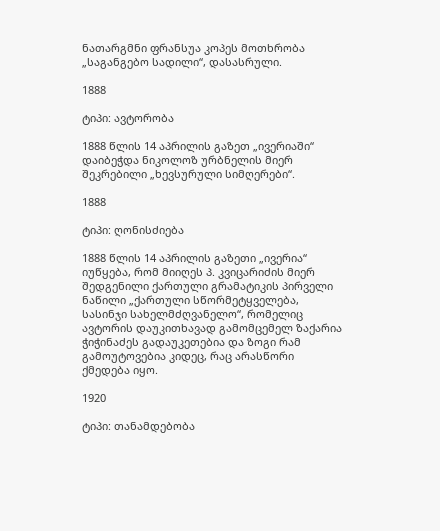ნათარგმნი ფრანსუა კოპეს მოთხრობა „საგანგებო სადილი“, დასასრული.

1888

ტიპი: ავტორობა

1888 წლის 14 აპრილის გაზეთ „ივერიაში“ დაიბეჭდა ნიკოლოზ ურბნელის მიერ შეკრებილი „ხევსურული სიმღერები“.

1888

ტიპი: ღონისძიება

1888 წლის 14 აპრილის გაზეთი „ივერია“ იუწყება, რომ მიიღეს პ. კვიცარიძის მიერ შედგენილი ქართული გრამატიკის პირველი ნაწილი „ქართული სწორმეტყველება, სასინჯი სახელმძღვანელო“, რომელიც ავტორის დაუკითხავად გამომცემელ ზაქარია ჭიჭინაძეს გადაუკეთებია და ზოგი რამ გამოუტოვებია კიდეც, რაც არასწორი ქმედება იყო.

1920

ტიპი: თანამდებობა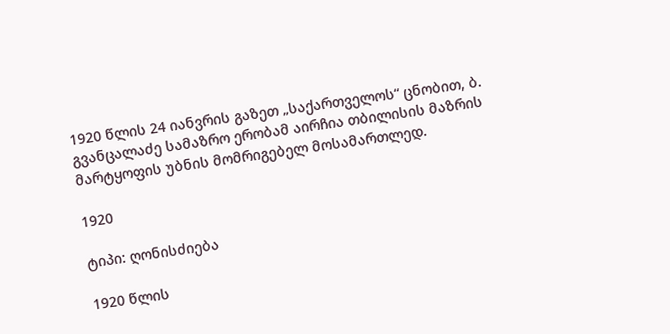1920 წლის 24 იანვრის გაზეთ „საქართველოს“ ცნობით, ბ. გვანცალაძე სამაზრო ერობამ აირჩია თბილისის მაზრის მარტყოფის უბნის მომრიგებელ მოსამართლედ.

1920

ტიპი: ღონისძიება

1920 წლის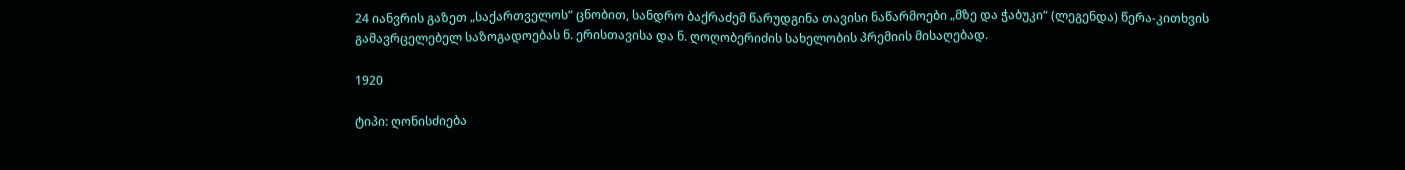24 იანვრის გაზეთ „საქართველოს“ ცნობით, სანდრო ბაქრაძემ წარუდგინა თავისი ნაწარმოები „მზე და ჭაბუკი“ (ლეგენდა) წერა-კითხვის გამავრცელებელ საზოგადოებას ნ. ერისთავისა და ნ. ღოღობერიძის სახელობის პრემიის მისაღებად.

1920

ტიპი: ღონისძიება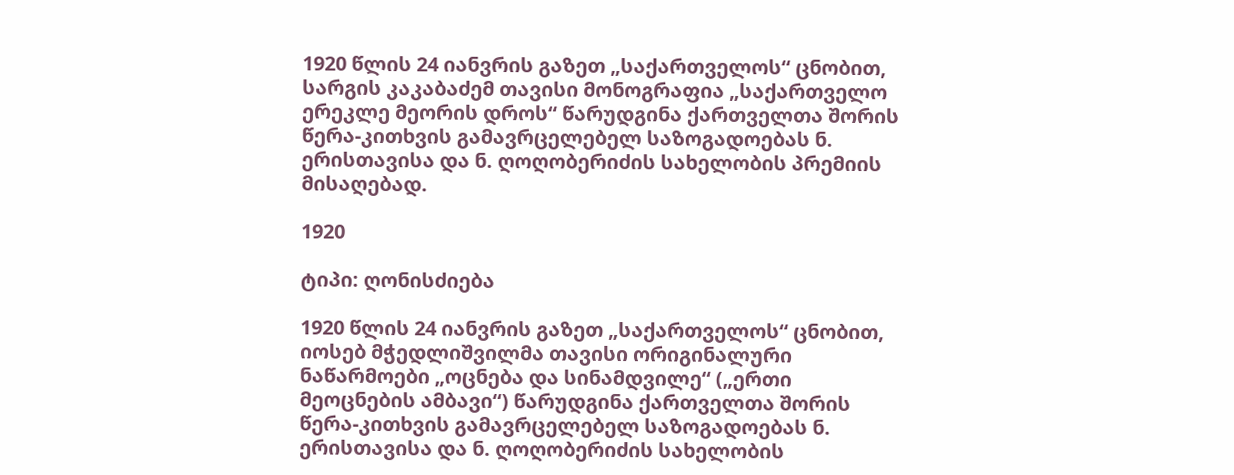1920 წლის 24 იანვრის გაზეთ „საქართველოს“ ცნობით, სარგის კაკაბაძემ თავისი მონოგრაფია „საქართველო ერეკლე მეორის დროს“ წარუდგინა ქართველთა შორის წერა-კითხვის გამავრცელებელ საზოგადოებას ნ. ერისთავისა და ნ. ღოღობერიძის სახელობის პრემიის მისაღებად.

1920

ტიპი: ღონისძიება

1920 წლის 24 იანვრის გაზეთ „საქართველოს“ ცნობით, იოსებ მჭედლიშვილმა თავისი ორიგინალური ნაწარმოები „ოცნება და სინამდვილე“ („ერთი მეოცნების ამბავი“) წარუდგინა ქართველთა შორის წერა-კითხვის გამავრცელებელ საზოგადოებას ნ. ერისთავისა და ნ. ღოღობერიძის სახელობის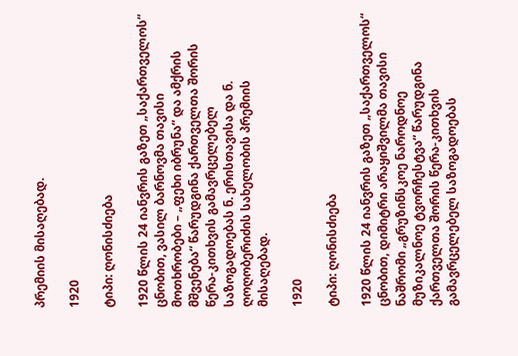პრემიის მისაღებად.

1920

ტიპი: ღონისძიება

1920 წლის 24 იანვრის გაზეთ „საქართველოს“ ცნობით, ვასილ ბარნოვმა თავისი მოთხრობები – „ფეხი იბრუნა“ და ამქრის მშვენება“ წარუდგინა ქართველთა შორის წერა-კითხვის გამავრცელებელ საზოგადოებას ნ. ერისთავისა და ნ. ღოღობერიძის სახელობის პრემიის მისაღებად.

1920

ტიპი: ღონისძიება

1920 წლის 24 იანვრის გაზეთ „საქართველოს“ ცნობით, დიმიტრი არაყიშვილმა თავისი ნაშრომი „გრუზინსკოე ნაროდნოე მუზიკალნოე ტვორჩესტვა“ წარუდგინა ქართველთა შორის წერა-კითხვის გამავრცელებელ საზოგადოებას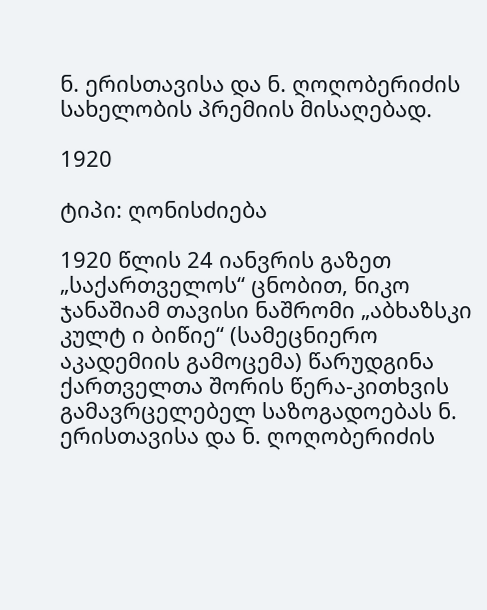ნ. ერისთავისა და ნ. ღოღობერიძის სახელობის პრემიის მისაღებად.

1920

ტიპი: ღონისძიება

1920 წლის 24 იანვრის გაზეთ „საქართველოს“ ცნობით, ნიკო ჯანაშიამ თავისი ნაშრომი „აბხაზსკი კულტ ი ბიწიე“ (სამეცნიერო აკადემიის გამოცემა) წარუდგინა ქართველთა შორის წერა-კითხვის გამავრცელებელ საზოგადოებას ნ. ერისთავისა და ნ. ღოღობერიძის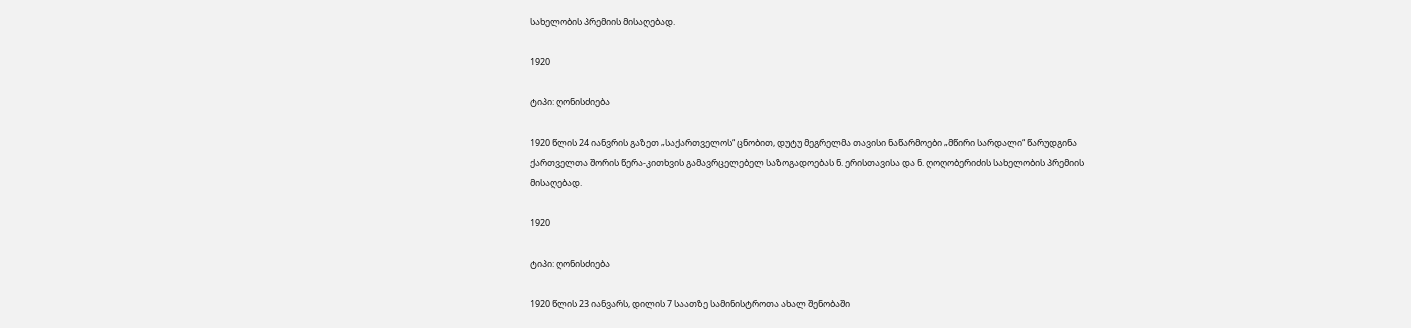სახელობის პრემიის მისაღებად.

1920

ტიპი: ღონისძიება

1920 წლის 24 იანვრის გაზეთ „საქართველოს“ ცნობით, დუტუ მეგრელმა თავისი ნაწარმოები „მწირი სარდალი“ წარუდგინა ქართველთა შორის წერა-კითხვის გამავრცელებელ საზოგადოებას ნ. ერისთავისა და ნ. ღოღობერიძის სახელობის პრემიის მისაღებად.

1920

ტიპი: ღონისძიება

1920 წლის 23 იანვარს, დილის 7 საათზე სამინისტროთა ახალ შენობაში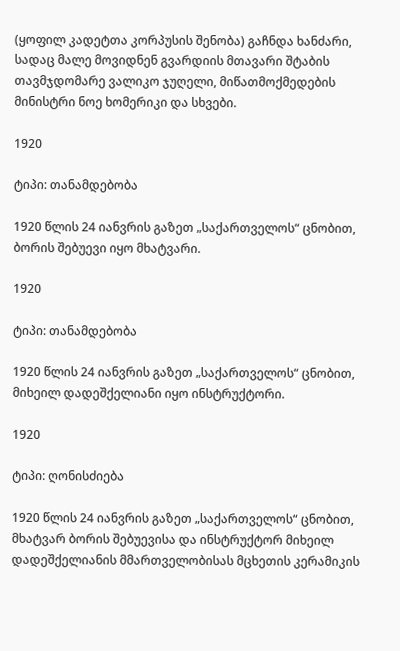(ყოფილ კადეტთა კორპუსის შენობა) გაჩნდა ხანძარი, სადაც მალე მოვიდნენ გვარდიის მთავარი შტაბის თავმჯდომარე ვალიკო ჯუღელი, მიწათმოქმედების მინისტრი ნოე ხომერიკი და სხვები.

1920

ტიპი: თანამდებობა

1920 წლის 24 იანვრის გაზეთ „საქართველოს“ ცნობით, ბორის შებუევი იყო მხატვარი.

1920

ტიპი: თანამდებობა

1920 წლის 24 იანვრის გაზეთ „საქართველოს“ ცნობით, მიხეილ დადეშქელიანი იყო ინსტრუქტორი.

1920

ტიპი: ღონისძიება

1920 წლის 24 იანვრის გაზეთ „საქართველოს“ ცნობით, მხატვარ ბორის შებუევისა და ინსტრუქტორ მიხეილ დადეშქელიანის მმართველობისას მცხეთის კერამიკის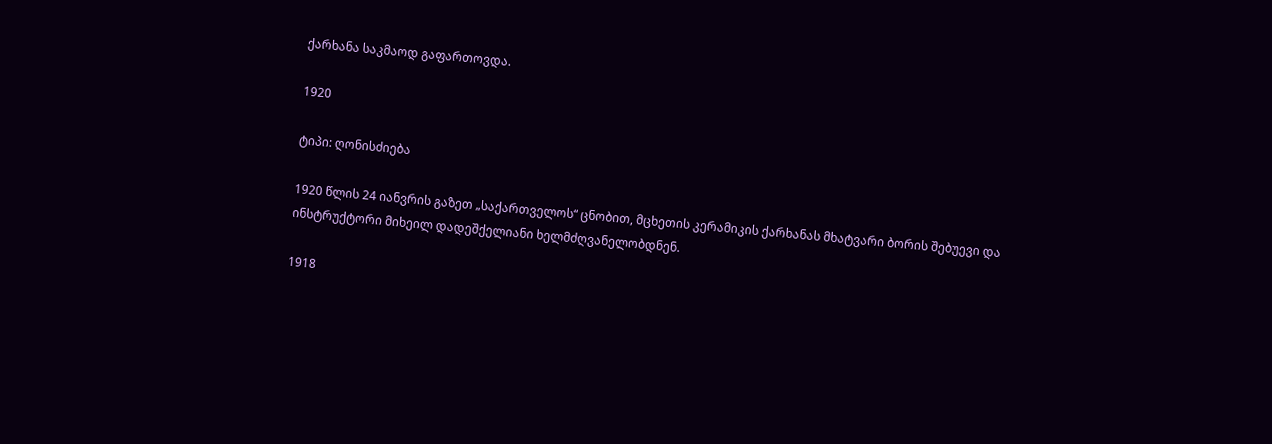ქარხანა საკმაოდ გაფართოვდა.

1920

ტიპი: ღონისძიება

1920 წლის 24 იანვრის გაზეთ „საქართველოს“ ცნობით, მცხეთის კერამიკის ქარხანას მხატვარი ბორის შებუევი და ინსტრუქტორი მიხეილ დადეშქელიანი ხელმძღვანელობდნენ.

1918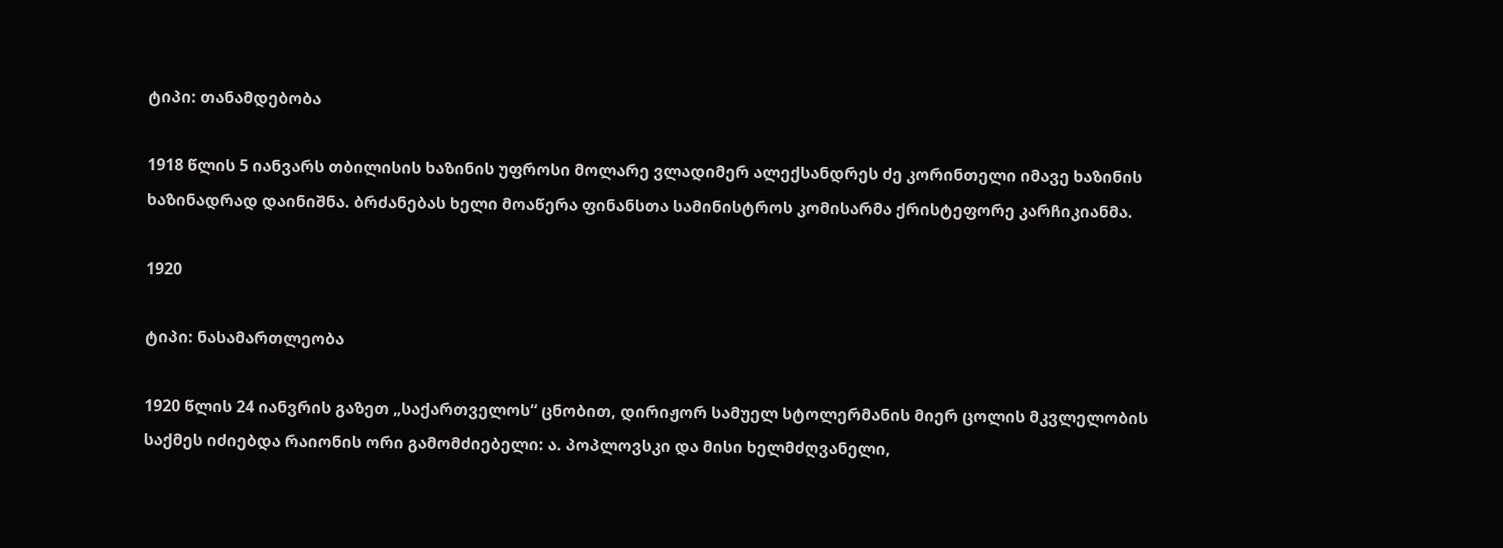ტიპი: თანამდებობა

1918 წლის 5 იანვარს თბილისის ხაზინის უფროსი მოლარე ვლადიმერ ალექსანდრეს ძე კორინთელი იმავე ხაზინის ხაზინადრად დაინიშნა. ბრძანებას ხელი მოაწერა ფინანსთა სამინისტროს კომისარმა ქრისტეფორე კარჩიკიანმა.

1920

ტიპი: ნასამართლეობა

1920 წლის 24 იანვრის გაზეთ „საქართველოს“ ცნობით, დირიჟორ სამუელ სტოლერმანის მიერ ცოლის მკვლელობის საქმეს იძიებდა რაიონის ორი გამომძიებელი: ა. პოპლოვსკი და მისი ხელმძღვანელი,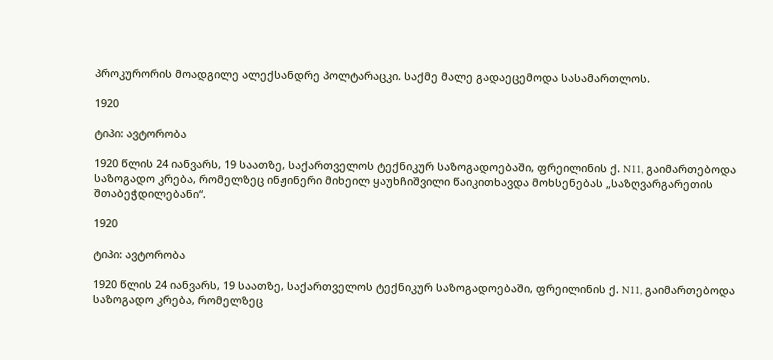პროკურორის მოადგილე ალექსანდრე პოლტარაცკი. საქმე მალე გადაეცემოდა სასამართლოს.

1920

ტიპი: ავტორობა

1920 წლის 24 იანვარს, 19 საათზე, საქართველოს ტექნიკურ საზოგადოებაში, ფრეილინის ქ. N11, გაიმართებოდა საზოგადო კრება, რომელზეც ინჟინერი მიხეილ ყაუხჩიშვილი წაიკითხავდა მოხსენებას „საზღვარგარეთის შთაბეჭდილებანი“.

1920

ტიპი: ავტორობა

1920 წლის 24 იანვარს, 19 საათზე, საქართველოს ტექნიკურ საზოგადოებაში, ფრეილინის ქ. N11, გაიმართებოდა საზოგადო კრება, რომელზეც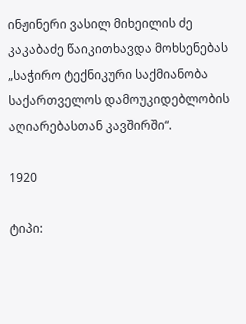ინჟინერი ვასილ მიხეილის ძე კაკაბაძე წაიკითხავდა მოხსენებას „საჭირო ტექნიკური საქმიანობა საქართველოს დამოუკიდებლობის აღიარებასთან კავშირში“.

1920

ტიპი: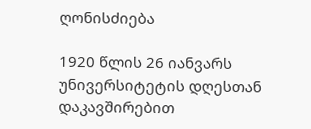ღონისძიება

1920 წლის 26 იანვარს უნივერსიტეტის დღესთან დაკავშირებით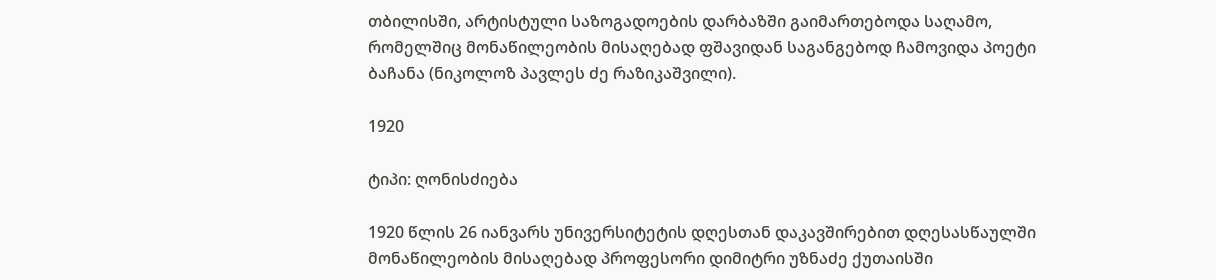თბილისში, არტისტული საზოგადოების დარბაზში გაიმართებოდა საღამო, რომელშიც მონაწილეობის მისაღებად ფშავიდან საგანგებოდ ჩამოვიდა პოეტი ბაჩანა (ნიკოლოზ პავლეს ძე რაზიკაშვილი).

1920

ტიპი: ღონისძიება

1920 წლის 26 იანვარს უნივერსიტეტის დღესთან დაკავშირებით დღესასწაულში მონაწილეობის მისაღებად პროფესორი დიმიტრი უზნაძე ქუთაისში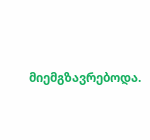მიემგზავრებოდა.